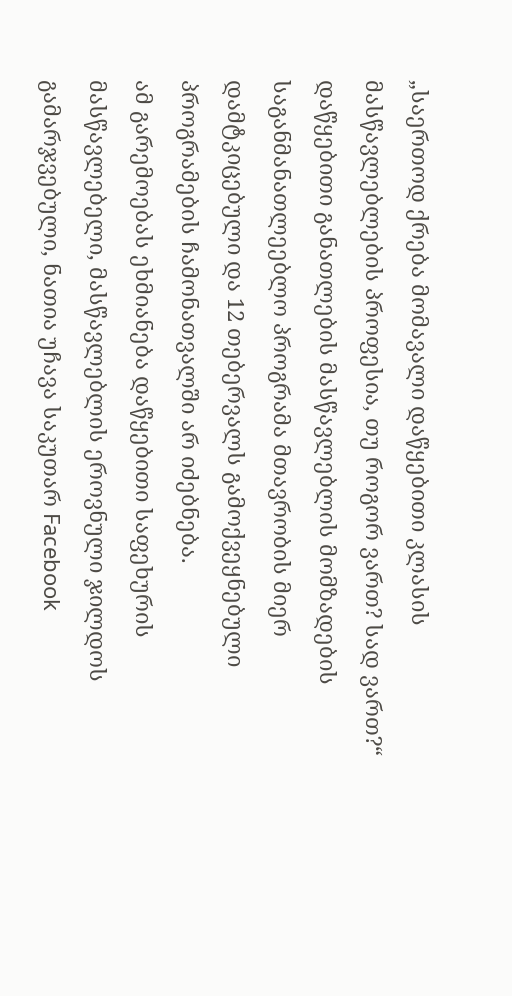„საერთოდ ქრება მომავალი დაწყებითი კლასის მასწავლებლების პროფესია, თუ როგორ ვართ? სად ვართ?“
დაწყებითი განათლების მასწავლებლის მომზადების საგანმანათლეებლო პროგრამა მთავრობის მიერ დამტკიცებული და 12 თებერვალს გამოქვეყნებული პროგრამების ჩამონათვალში არ იძებნება.
ამ გარემოებას ეხმიანება დაწყებითი საფეხურის მასწავლებელი, მასწავლებლის ეროვნული ჯილდოს გამარჯვებული, ნათია უჩავა საკუთარ Facebook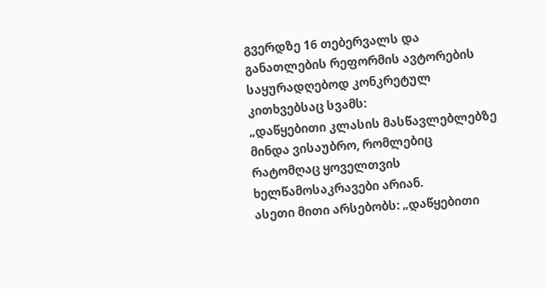გვერდზე 16 თებერვალს და განათლების რეფორმის ავტორების საყურადღებოდ კონკრეტულ კითხვებსაც სვამს:
„დაწყებითი კლასის მასწავლებლებზე მინდა ვისაუბრო, რომლებიც რატომღაც ყოველთვის ხელწამოსაკრავები არიან.
ასეთი მითი არსებობს: „დაწყებითი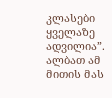კლასები ყველაზე ადვილია”. ალბათ ამ მითის მას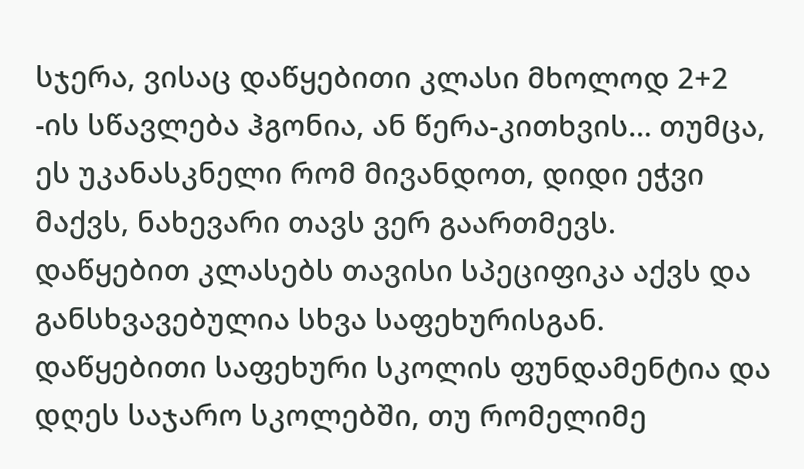სჯერა, ვისაც დაწყებითი კლასი მხოლოდ 2+2 -ის სწავლება ჰგონია, ან წერა-კითხვის… თუმცა, ეს უკანასკნელი რომ მივანდოთ, დიდი ეჭვი მაქვს, ნახევარი თავს ვერ გაართმევს.
დაწყებით კლასებს თავისი სპეციფიკა აქვს და განსხვავებულია სხვა საფეხურისგან.
დაწყებითი საფეხური სკოლის ფუნდამენტია და დღეს საჯარო სკოლებში, თუ რომელიმე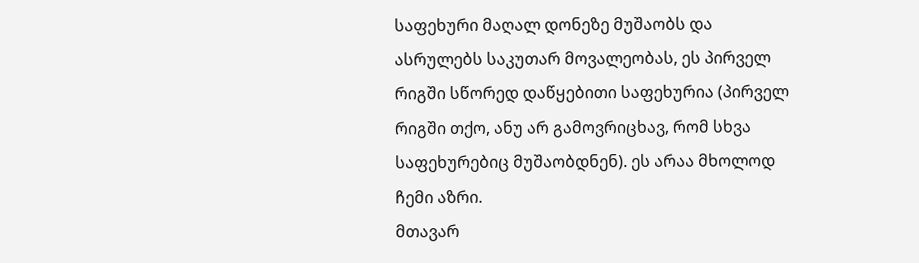საფეხური მაღალ დონეზე მუშაობს და ასრულებს საკუთარ მოვალეობას, ეს პირველ რიგში სწორედ დაწყებითი საფეხურია (პირველ რიგში თქო, ანუ არ გამოვრიცხავ, რომ სხვა საფეხურებიც მუშაობდნენ). ეს არაა მხოლოდ ჩემი აზრი.
მთავარ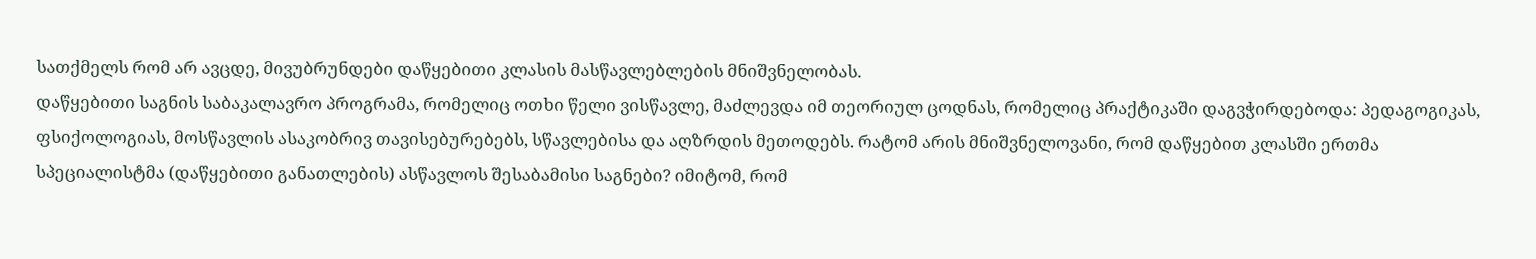სათქმელს რომ არ ავცდე, მივუბრუნდები დაწყებითი კლასის მასწავლებლების მნიშვნელობას.
დაწყებითი საგნის საბაკალავრო პროგრამა, რომელიც ოთხი წელი ვისწავლე, მაძლევდა იმ თეორიულ ცოდნას, რომელიც პრაქტიკაში დაგვჭირდებოდა: პედაგოგიკას, ფსიქოლოგიას, მოსწავლის ასაკობრივ თავისებურებებს, სწავლებისა და აღზრდის მეთოდებს. რატომ არის მნიშვნელოვანი, რომ დაწყებით კლასში ერთმა სპეციალისტმა (დაწყებითი განათლების) ასწავლოს შესაბამისი საგნები? იმიტომ, რომ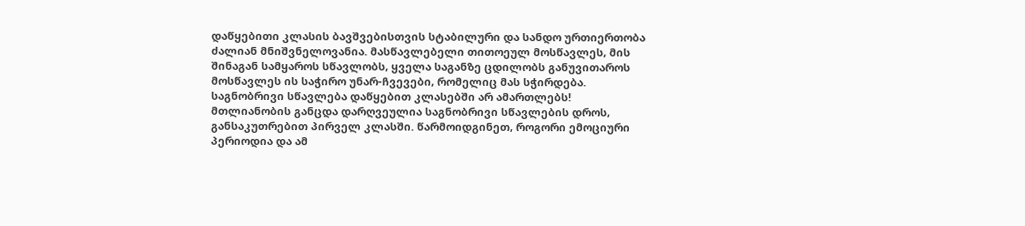დაწყებითი კლასის ბავშვებისთვის სტაბილური და სანდო ურთიერთობა ძალიან მნიშვნელოვანია. მასწავლებელი თითოეულ მოსწავლეს, მის შინაგან სამყაროს სწავლობს, ყველა საგანზე ცდილობს განუვითაროს მოსწავლეს ის საჭირო უნარ-ჩვევები, რომელიც მას სჭირდება.
საგნობრივი სწავლება დაწყებით კლასებში არ ამართლებს!
მთლიანობის განცდა დარღვეულია საგნობრივი სწავლების დროს, განსაკუთრებით პირველ კლასში. წარმოიდგინეთ, როგორი ემოციური პერიოდია და ამ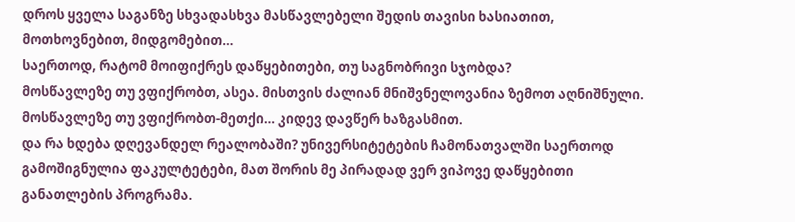დროს ყველა საგანზე სხვადასხვა მასწავლებელი შედის თავისი ხასიათით, მოთხოვნებით, მიდგომებით…
საერთოდ, რატომ მოიფიქრეს დაწყებითები, თუ საგნობრივი სჯობდა?
მოსწავლეზე თუ ვფიქრობთ, ასეა. მისთვის ძალიან მნიშვნელოვანია ზემოთ აღნიშნული. მოსწავლეზე თუ ვფიქრობთ-მეთქი… კიდევ დავწერ ხაზგასმით.
და რა ხდება დღევანდელ რეალობაში? უნივერსიტეტების ჩამონათვალში საერთოდ გამოშიგნულია ფაკულტეტები, მათ შორის მე პირადად ვერ ვიპოვე დაწყებითი განათლების პროგრამა.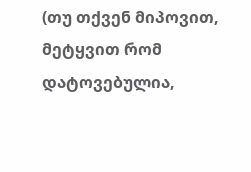(თუ თქვენ მიპოვით, მეტყვით რომ დატოვებულია,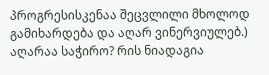პროგრესისკენაა შეცვლილი მხოლოდ გამიხარდება და აღარ ვინერვიულებ.) აღარაა საჭირო? რის ნიადაგია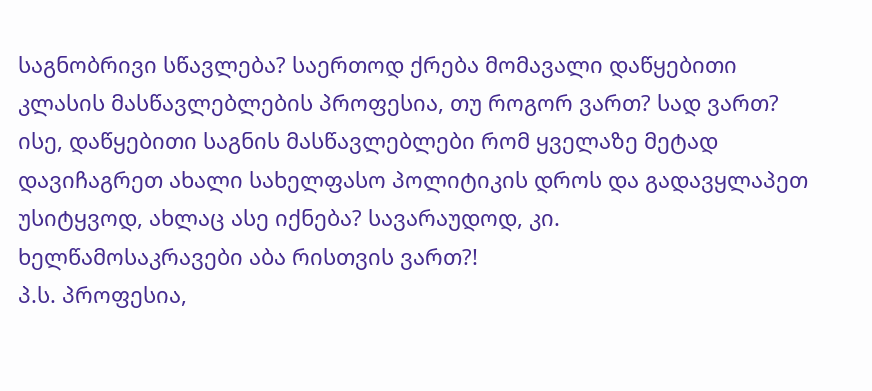საგნობრივი სწავლება? საერთოდ ქრება მომავალი დაწყებითი კლასის მასწავლებლების პროფესია, თუ როგორ ვართ? სად ვართ?
ისე, დაწყებითი საგნის მასწავლებლები რომ ყველაზე მეტად დავიჩაგრეთ ახალი სახელფასო პოლიტიკის დროს და გადავყლაპეთ უსიტყვოდ, ახლაც ასე იქნება? სავარაუდოდ, კი.
ხელწამოსაკრავები აბა რისთვის ვართ?!
პ.ს. პროფესია,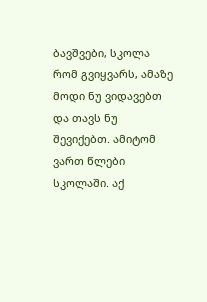ბავშვები, სკოლა რომ გვიყვარს, ამაზე მოდი ნუ ვიდავებთ და თავს ნუ შევიქებთ. ამიტომ ვართ წლები სკოლაში. აქ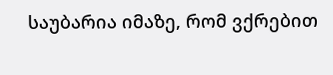საუბარია იმაზე, რომ ვქრებით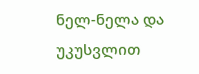ნელ-ნელა და უკუსვლით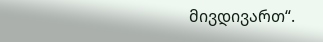მივდივართ“.